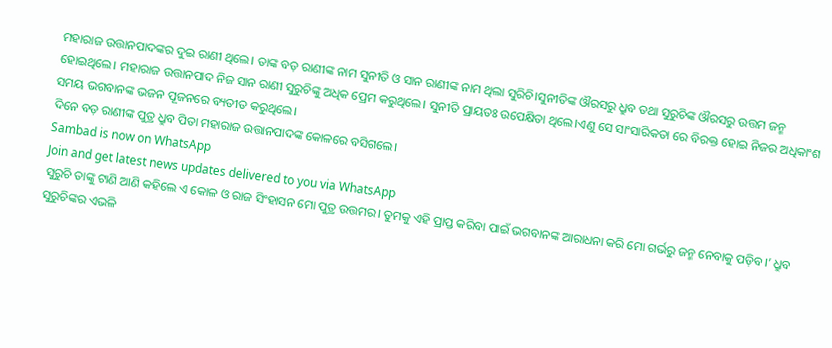ମହାରାଜ ଉତ୍ତାନପାଦଙ୍କର ଦୁଇ ରାଣୀ ଥିଲେ। ତାଙ୍କ ବଡ଼ ରାଣୀଙ୍କ ନାମ ସୁନୀତି ଓ ସାନ ରାଣୀଙ୍କ ନାମ ଥିଲା ସୁରିଚି।ସୁନୀତିଙ୍କ ଔରସରୁ ଧ୍ରୁବ ତଥା ସୁରୁଚିଙ୍କ ଔରସରୁ ଉତ୍ତମ ଜନ୍ମ ହୋଇଥିଲେ। ମହାରାଜ ଉତ୍ତାନପାଦ ନିଜ ସାନ ରାଣୀ ସୁରୁଚିଙ୍କୁ ଅଧିକ ପ୍ରେମ କରୁଥିଲେ। ସୁନୀତି ପ୍ରାୟତଃ ଉପେକ୍ଷିତା ଥିଲେ।ଏଣୁ ସେ ସାଂସାରିକତା ରେ ବିରକ୍ତ ହୋଇ ନିଜର ଅଧିକାଂଶ ସମୟ ଭଗବାନଙ୍କ ଭଜନ ପୂଜନରେ ବ୍ୟତୀତ କରୁଥିଲେ।
ଦିନେ ବଡ଼ ରାଣୀଙ୍କ ପୁତ୍ର ଧ୍ରୁବ ପିତା ମହାରାଜ ଉତ୍ତାନପାଦଙ୍କ କୋଳରେ ବସିଗଲେ।
Sambad is now on WhatsApp
Join and get latest news updates delivered to you via WhatsApp
ସୁରୁଚି ତାଙ୍କୁ ଟାଣି ଆଣି କହିଲେ ଏ କୋଳ ଓ ରାଜ ସିଂହାସନ ମୋ ପୁତ୍ର ଉତ୍ତମର। ତୁମକୁ ଏହି ପ୍ରାପ୍ତ କରିବା ପାଇଁ ଭଗବାନଙ୍କ ଆରାଧନା କରି ମୋ ଗର୍ଭରୁ ଜନ୍ମ ନେବାକୁ ପଡ଼ିବ।’ ଧ୍ରୁବ ସୁରୁଚିଙ୍କର ଏଭଳି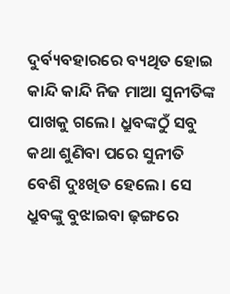ଦୁର୍ବ୍ୟବହାରରେ ବ୍ୟଥିତ ହୋଇ କାନ୍ଦି କାନ୍ଦି ନିଜ ମାଆ ସୁନୀତିଙ୍କ ପାଖକୁ ଗଲେ। ଧ୍ରୁବଙ୍କଠୁଁ ସବୁ କଥା ଶୁଣିବା ପରେ ସୁନୀତି ବେଶି ଦୁଃଖିତ ହେଲେ। ସେ ଧ୍ରୁବଙ୍କୁ ବୁଝାଇବା ଢ଼ଙ୍ଗରେ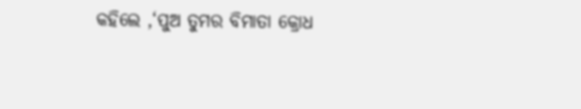କହିଲେ ,‘ପୁଅ ତୁମର ବିମାତା କ୍ରୋଧ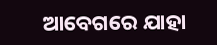ଆବେଗରେ ଯାହା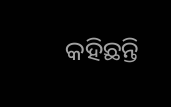କହିଛନ୍ତି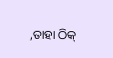,ତାହା ଠିକ୍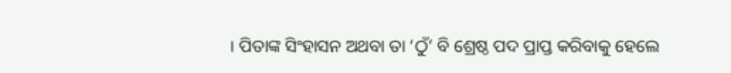। ପିତାଙ୍କ ସିଂହାସନ ଅଥବା ତା ‘ଠୁଁ’ ବି ଶ୍ରେଷ୍ଠ ପଦ ପ୍ରାପ୍ତ କରିବାକୁ ହେଲେ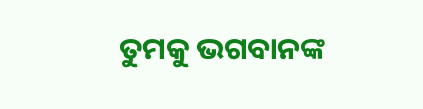ତୁମକୁ ଭଗବାନଙ୍କ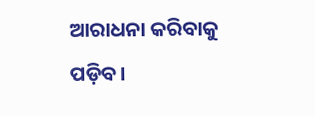ଆରାଧନା କରିବାକୁ ପଡ଼ିବ।